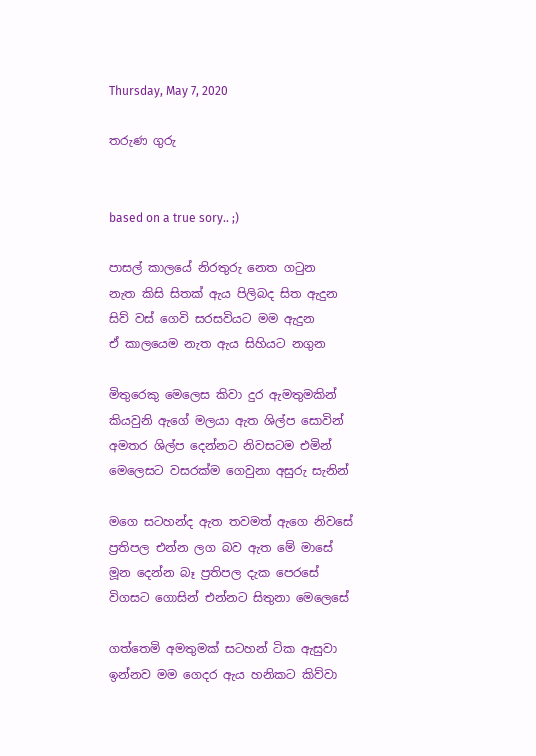Thursday, May 7, 2020

තරුණ ගුරු


based on a true sory.. ;)

පාසල් කාලයේ නිරතුරු නෙත ගටුන
නැත කිසි සිතක් ඇය පිලිබද සිත ඇදුන
සිව් වස් ගෙවි සරසවියට මම ඇදුන
ඒ කාලයෙම නැත ඇය සිහියට නගුන

මිතුරෙකු මෙලෙස කිවා දුර ඇමතුමකින්
කියවුනි ඇගේ මලයා ඇත ශිල්ප සොවින්
අමතර ශිල්ප දෙන්නට නිවසටම එමින්
මෙලෙසට වසරක්ම ගෙවුනා අසුරු සැනින්

මගෙ සටහන්ද ඇත තවමත් ඇගෙ නිවසේ
ප්‍රතිපල එන්න ලග බව ඇත මේ මාසේ
මූන දෙන්න බෑ ප්‍රතිපල දැක පෙරසේ
විගසට ගොසින් එන්නට සිතුනා මෙලෙසේ

ගත්තෙමි අමතුමක් සටහන් ටික ඇසුවා
ඉන්නව මම ගෙදර ඇය හනිකට කිව්වා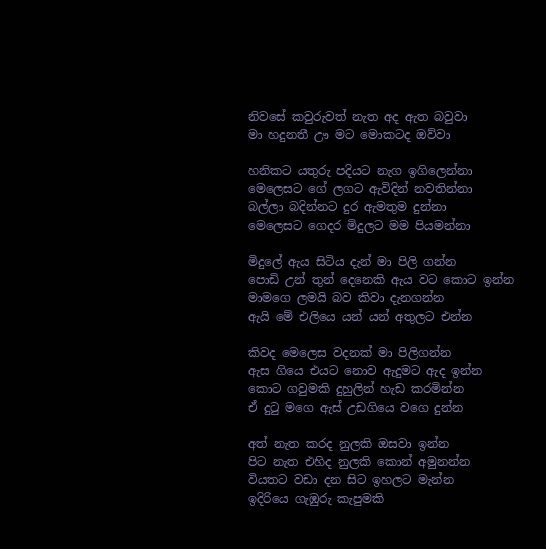නිවසේ කවුරුවත් නැත අද ඇත බවුවා
මා හදුනතී ඌ මට මොකටද ඔව්වා

හනිකට යතුරු පදියට නැග ඉගිලෙන්නා
මෙලෙසට ගේ ලගට ඇවිදින් නවතින්නා
බල්ලා බදින්නට දුර ඇමතුම දුන්නා
මෙලෙසට ගෙදර මිදුලට මම පියමන්නා

මිදුලේ ඇය සිටිය දැන් මා පිලි ගන්න
පොඩි උන් තුන් දෙනෙකි ඇය වට කොට ඉන්න
මාමගෙ ලමයි බව කිවා දැනගන්න
ඇයි මේ එලියෙ යන් යන් අතුලට එන්න

කිවද මෙලෙස වදනක් මා පිලිගන්න
ඇස ගියෙ එයට නොව ඇදුමට ඇද ඉන්න
කොට ගවුමකි දුහුලින් හැඩ කරමින්න
ඒ දුටු මගෙ ඇස් උඩගියෙ වගෙ දුන්න

අත් නැත කරද නුලකි ඔසවා ඉන්න
පිට නැත එහිද නුලකි කොන් අමුනන්න
වියතට වඩා දන සිට ඉහලට මැන්න
ඉදිරියෙ ගැඹුරු කැපුමකි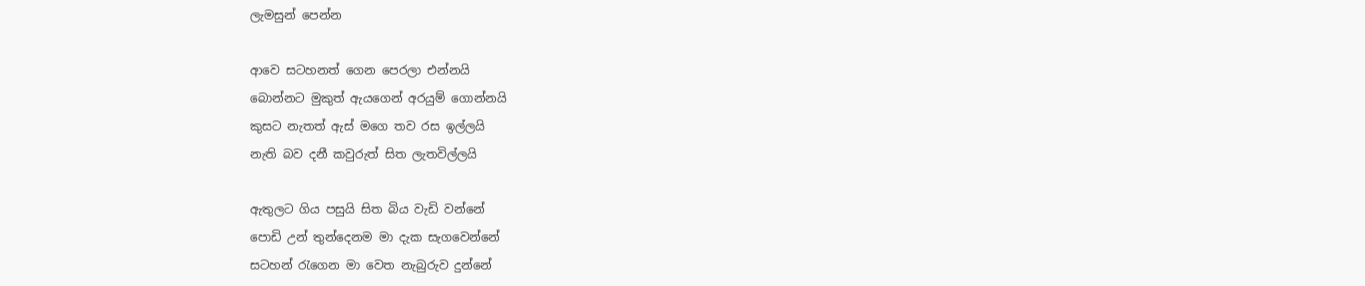ලැමසුන් පෙන්න

ආවෙ සටහනත් ගෙන පෙරලා එන්නයි
බොන්නට මුකුත් ඇයගෙන් අරයුම් ගොන්නයි
කුසට නැතත් ඇස් මගෙ තව රස ඉල්ලයි
නැති බව දනී කවුරුත් සිත ලැතවිල්ලයි

ඇතුලට ගිය පසුයි සිත බිය වැඩි වන්නේ
පොඩි උන් තුන්දෙනම මා දැක සැගවෙන්නේ
සටහන් රැගෙන මා වෙත නැබුරුව දුන්නේ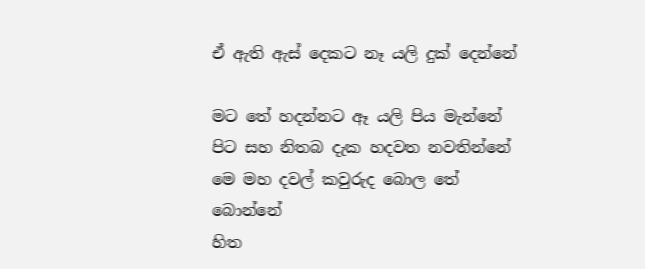ඒ ඇති ඇස් දෙකට නෑ යලි දුක් දෙන්නේ

මට තේ හදන්නට ඈ යලි පිය මැන්නේ
පිට සහ නිතබ දැක හදවත නවතින්නේ
මෙ මහ දවල් කවුරුද බොල තේ බොන්නේ
හිත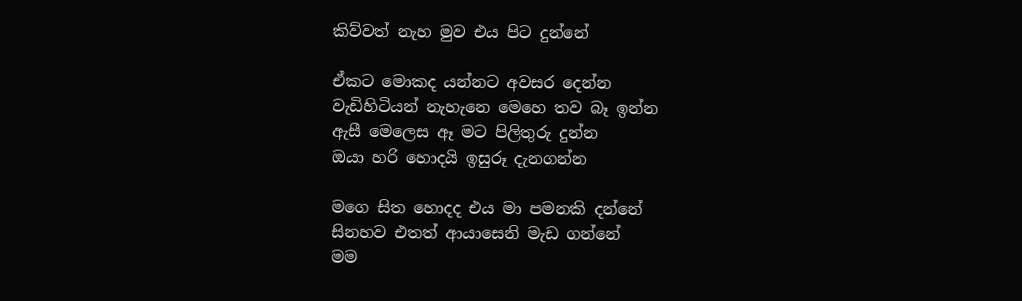කිව්වත් නැහ මුව එය පිට දුන්නේ

ඒකට මොකද යන්නට අවසර දෙන්න
වැඩිහිටියන් නැහැනෙ මෙහෙ තව බෑ ඉන්න
ඇසී මෙලෙස ඈ මට පිලිතුරු දුන්න
ඔයා හරි හොදයි ඉසුරූ දැනගන්න

මගෙ සිත හොදද එය මා පමනකි දන්නේ
සිනහව එතත් ආයාසෙනි මැඩ ගන්නේ
මම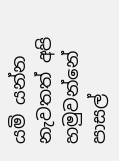යමි යන්න නැවතත් අපි හමුවන්නේ
පාසල්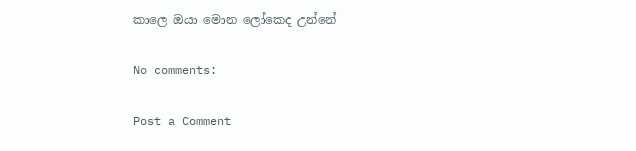කාලෙ ඔයා මොන ලෝකෙද උන්නේ

No comments:

Post a Comment